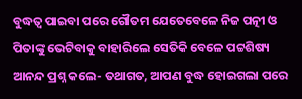ବୁଦ୍ଧତ୍ବ ପାଇବା ପରେ ଗୌତମ ଯେତେବେଳେ ନିଜ ପତ୍ନୀ ଓ ପିତାଙ୍କୁ ଭେଟିବାକୁ ବାହାରିଲେ ସେତିକି ବେଳେ ପଟ୍ଟଶିଷ୍ୟ ଆନନ୍ଦ ପ୍ରଶ୍ନ କଲେ- ତଥାଗତ, ଆପଣ ବୁଦ୍ଧ ହୋଇଗଲା ପରେ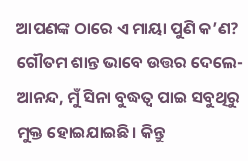ଆପଣଙ୍କ ଠାରେ ଏ ମାୟା ପୁଣି କ’ଣ? ଗୌତମ ଶାନ୍ତ ଭାବେ ଉତ୍ତର ଦେଲେ- ଆନନ୍ଦ, ମୁଁ ସିନା ବୁଦ୍ଧତ୍ବ ପାଇ ସବୁଥିରୁ ମୁକ୍ତ ହୋଇଯାଇଛି। କିନ୍ତୁ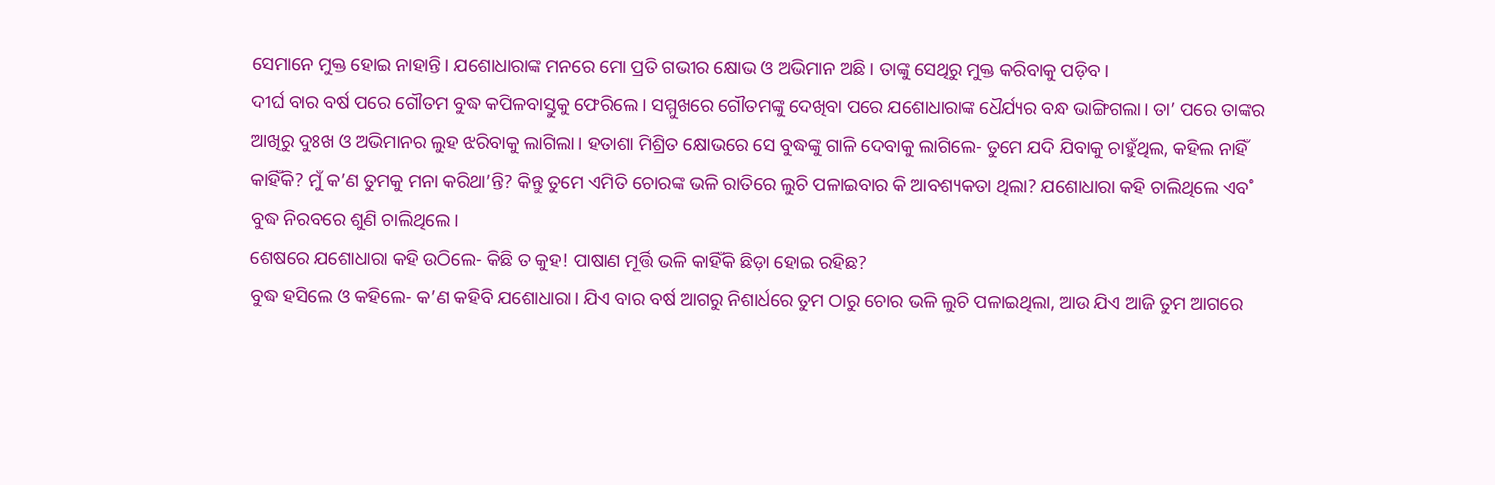ସେମାନେ ମୁକ୍ତ ହୋଇ ନାହାନ୍ତି। ଯଶୋଧାରାଙ୍କ ମନରେ ମୋ ପ୍ରତି ଗଭୀର କ୍ଷୋଭ ଓ ଅଭିମାନ ଅଛି। ତାଙ୍କୁ ସେଥିରୁ ମୁକ୍ତ କରିବାକୁ ପଡ଼ିବ।
ଦୀର୍ଘ ବାର ବର୍ଷ ପରେ ଗୌତମ ବୁଦ୍ଧ କପିଳବାସ୍ତୁକୁ ଫେରିଲେ। ସମ୍ମୁଖରେ ଗୌତମଙ୍କୁ ଦେଖିବା ପରେ ଯଶୋଧାରାଙ୍କ ଧୈର୍ଯ୍ୟର ବନ୍ଧ ଭାଙ୍ଗିଗଲା। ତା’ ପରେ ତାଙ୍କର ଆଖିରୁ ଦୁଃଖ ଓ ଅଭିମାନର ଲୁହ ଝରିବାକୁ ଲାଗିଲା। ହତାଶା ମିଶ୍ରିତ କ୍ଷୋଭରେ ସେ ବୁଦ୍ଧଙ୍କୁ ଗାଳି ଦେବାକୁ ଲାଗିଲେ- ତୁମେ ଯଦି ଯିବାକୁ ଚାହୁଁଥିଲ, କହିଲ ନାହିଁ କାହିଁକି? ମୁଁ କ’ଣ ତୁମକୁ ମନା କରିଥା’ନ୍ତି? କିନ୍ତୁ ତୁମେ ଏମିତି ଚୋରଙ୍କ ଭଳି ରାତିରେ ଲୁଚି ପଳାଇବାର କି ଆବଶ୍ୟକତା ଥିଲା? ଯଶୋଧାରା କହି ଚାଲିଥିଲେ ଏବ˚ ବୁଦ୍ଧ ନିରବରେ ଶୁଣି ଚାଲିଥିଲେ।
ଶେଷରେ ଯଶୋଧାରା କହି ଉଠିଲେ- କିଛି ତ କୁହ! ପାଷାଣ ମୂର୍ତ୍ତି ଭଳି କାହିଁକି ଛିଡ଼ା ହୋଇ ରହିଛ?
ବୁଦ୍ଧ ହସିଲେ ଓ କହିଲେ- କ’ଣ କହିବି ଯଶୋଧାରା। ଯିଏ ବାର ବର୍ଷ ଆଗରୁ ନିଶାର୍ଧରେ ତୁମ ଠାରୁ ଚୋର ଭଳି ଲୁଚି ପଳାଇଥିଲା, ଆଉ ଯିଏ ଆଜି ତୁମ ଆଗରେ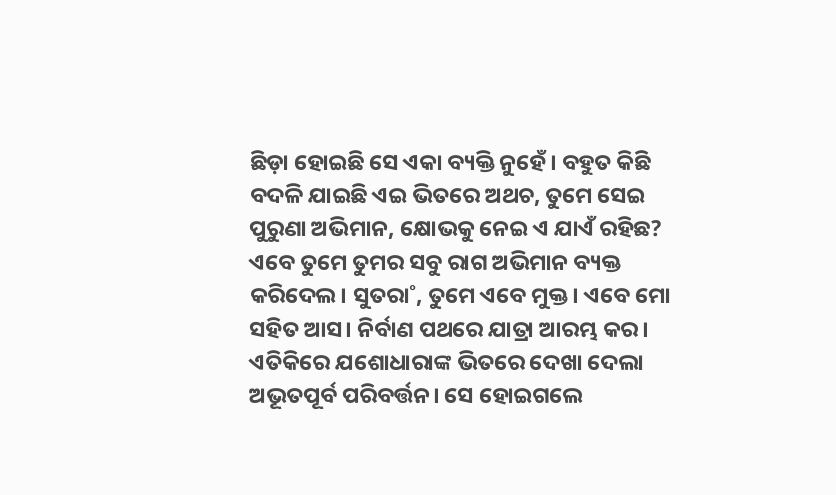ଛିଡ଼ା ହୋଇଛି ସେ ଏକା ବ୍ୟକ୍ତି ନୁହେଁ। ବହୁତ କିଛି ବଦଳି ଯାଇଛି ଏଇ ଭିତରେ ଅଥଚ, ତୁମେ ସେଇ ପୁରୁଣା ଅଭିମାନ, କ୍ଷୋଭକୁ ନେଇ ଏ ଯାଏଁ ରହିଛ? ଏବେ ତୁମେ ତୁମର ସବୁ ରାଗ ଅଭିମାନ ବ୍ୟକ୍ତ କରିଦେଲ। ସୁତରା˚, ତୁମେ ଏବେ ମୁକ୍ତ। ଏବେ ମୋ ସହିତ ଆସ। ନିର୍ବାଣ ପଥରେ ଯାତ୍ରା ଆରମ୍ଭ କର।
ଏତିକିରେ ଯଶୋଧାରାଙ୍କ ଭିତରେ ଦେଖା ଦେଲା ଅଭୂତପୂର୍ବ ପରିବର୍ତ୍ତନ। ସେ ହୋଇଗଲେ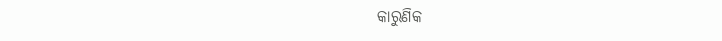କାରୁଣିକ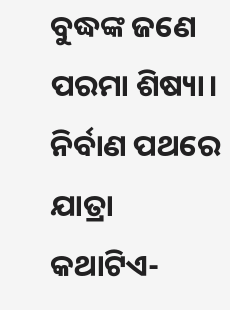ବୁଦ୍ଧଙ୍କ ଜଣେ ପରମା ଶିଷ୍ୟା।
ନିର୍ବାଣ ପଥରେ ଯାତ୍ରା
କଥାଟିଏ-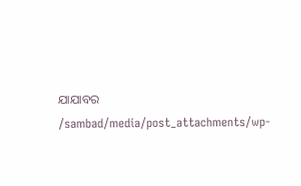ଯାଯାବର
/sambad/media/post_attachments/wp-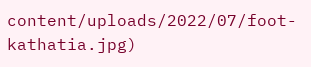content/uploads/2022/07/foot-kathatia.jpg)